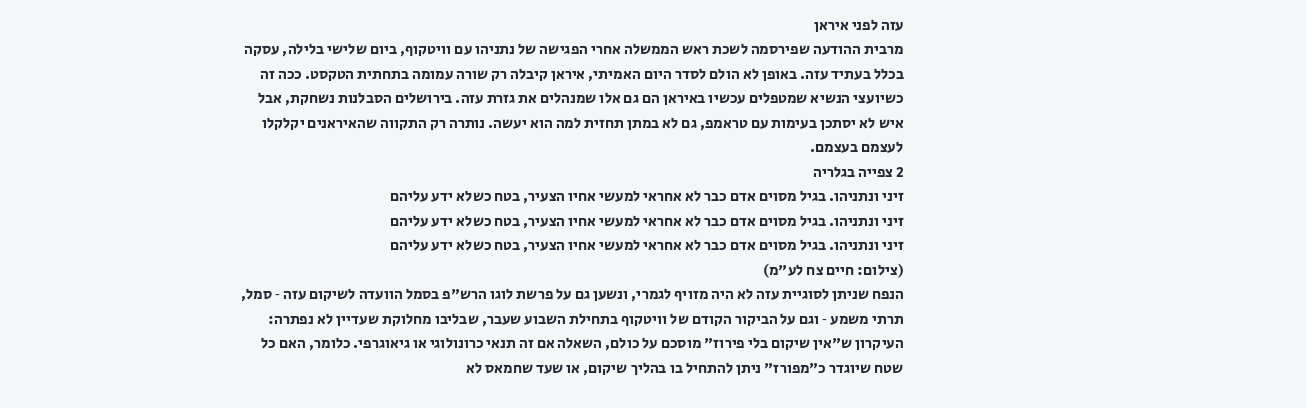עזה לפני איראן
מרבית ההודעה שפירסמה לשכת ראש הממשלה אחרי הפגישה של נתניהו עם וויטקוף, ביום שלישי בלילה, עסקה בכלל בעתיד עזה. באופן לא הולם לסדר היום האמיתי, איראן קיבלה רק שורה עמומה בתחתית הטקסט. ככה זה כשיועצי הנשיא שמטפלים עכשיו באיראן הם גם אלו שמנהלים את גזרת עזה. בירושלים הסבלנות נשחקת, אבל איש לא יסתכן בעימות עם טראמפ, גם לא במתן תחזית למה הוא יעשה. נותרה רק התקווה שהאיראנים יקלקלו לעצמם בעצמם.
2 צפייה בגלריה
זיני ונתניהו. בגיל מסוים אדם כבר לא אחראי למעשי אחיו הצעיר, בטח כשלא ידע עליהם
זיני ונתניהו. בגיל מסוים אדם כבר לא אחראי למעשי אחיו הצעיר, בטח כשלא ידע עליהם
זיני ונתניהו. בגיל מסוים אדם כבר לא אחראי למעשי אחיו הצעיר, בטח כשלא ידע עליהם
(צילום: חיים צח לע"מ)
הנפח שניתן לסוגיית עזה לא היה מזויף לגמרי, ונשען גם על פרשת לוגו הרש"פ בסמל הוועדה לשיקום עזה ‑ סמל, תרתי משמע ‑ וגם על הביקור הקודם של וויטקוף בתחילת השבוע שעבר, שבליבו מחלוקת שעדיין לא נפתרה: העיקרון ש"אין שיקום בלי פירוז" מוסכם על כולם, השאלה אם זה תנאי כרונולוגי או גיאוגרפי. כלומר, האם כל שטח שיוגדר כ"מפורז" ניתן להתחיל בו בהליך שיקום, או שעד שחמאס לא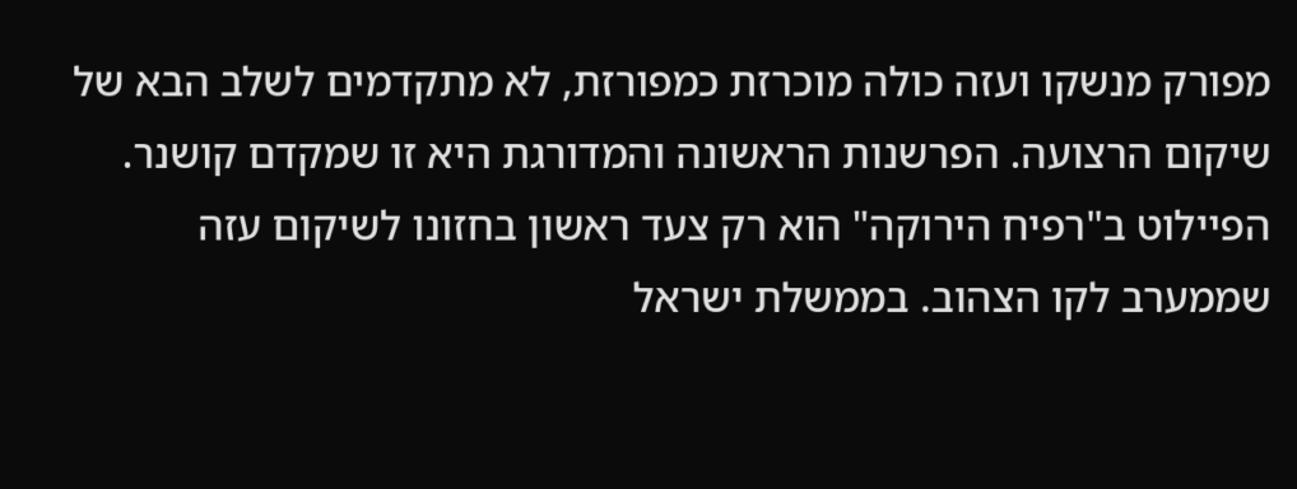מפורק מנשקו ועזה כולה מוכרזת כמפורזת, לא מתקדמים לשלב הבא של שיקום הרצועה. הפרשנות הראשונה והמדורגת היא זו שמקדם קושנר. הפיילוט ב"רפיח הירוקה" הוא רק צעד ראשון בחזונו לשיקום עזה שממערב לקו הצהוב. בממשלת ישראל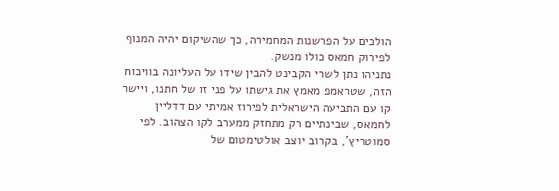הולכים על הפרשנות המחמירה, כך שהשיקום יהיה המנוף לפירוק חמאס כולו מנשק.
נתניהו נתן לשרי הקבינט להבין שידו על העליונה בוויכוח הזה, שטראמפ מאמץ את גישתו על פני זו של חתנו, ויישר קו עם התביעה הישראלית לפירוז אמיתי עם דדליין לחמאס, שבינתיים רק מתחזק ממערב לקו הצהוב. לפי סמוטריץ', בקרוב יוצב אולטימטום של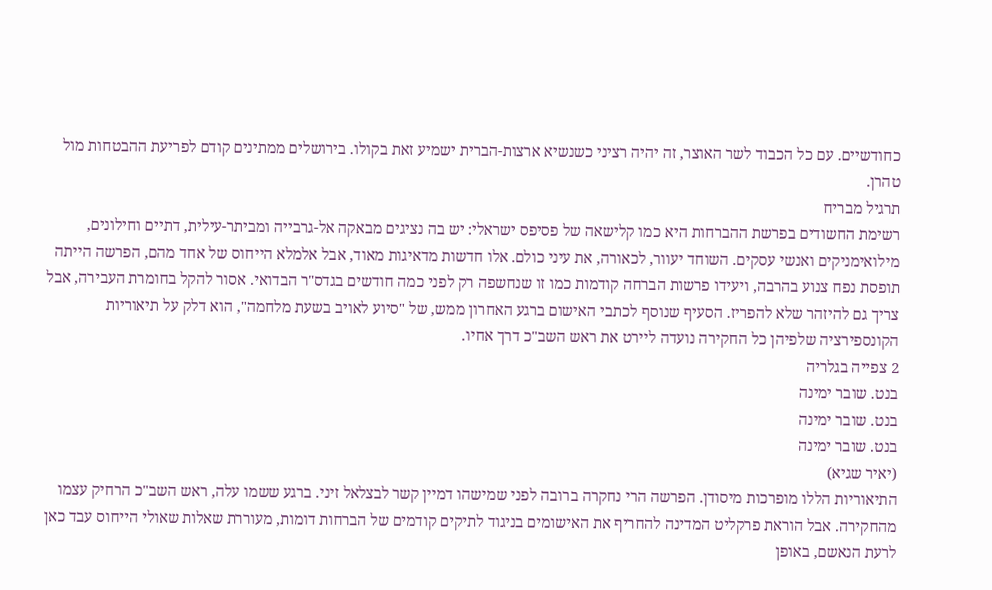כחודשיים. עם כל הכבוד לשר האוצר, זה יהיה רציני כשנשיא ארצות-הברית ישמיע זאת בקולו. בירושלים ממתינים קודם לפריעת ההבטחות מול טהרן.
תרגיל מבריח
רשימת החשודים בפרשת ההברחות היא כמו קלישאה של פסיפס ישראלי: יש בה נציגים מבאקה אל-גרבייה ומביתר-עילית, דתיים וחילונים, מילואימניקים ואנשי עסקים. השוחד יעוור, לכאורה, את עיני כולם. אלו חדשות מדאיגות מאוד, אבל אלמלא הייחוס של אחד מהם, הפרשה הייתה תופסת נפח צנוע בהרבה, ויעידו פרשות הברחה קודמות כמו זו שנחשפה רק לפני כמה חודשים בגדס"ר הבדואי. אסור להקל בחומרת העבירה, אבל צריך גם להיזהר שלא להפריז. הסעיף שנוסף לכתבי האישום ברגע האחרון ממש, של "סיוע לאויב בשעת מלחמה", הוא דלק על תיאוריות הקונספירציה שלפיהן כל החקירה נועדה ליירט את ראש השב"כ דרך אחיו.
2 צפייה בגלריה
בנט. שובר ימינה
בנט. שובר ימינה
בנט. שובר ימינה
(יאיר שגיא)
התיאוריות הללו מופרכות מיסודן. הפרשה הרי נחקרה ברובה לפני שמישהו דמיין קשר לבצלאל זיני. ברגע ששמו עלה, ראש השב"כ הרחיק עצמו מהחקירה. אבל הוראת פרקליט המדינה להחריף את האישומים בניגוד לתיקים קודמים של הברחות דומות, מעוררת שאלות שאולי הייחוס עבד כאן לרעת הנאשם, באופן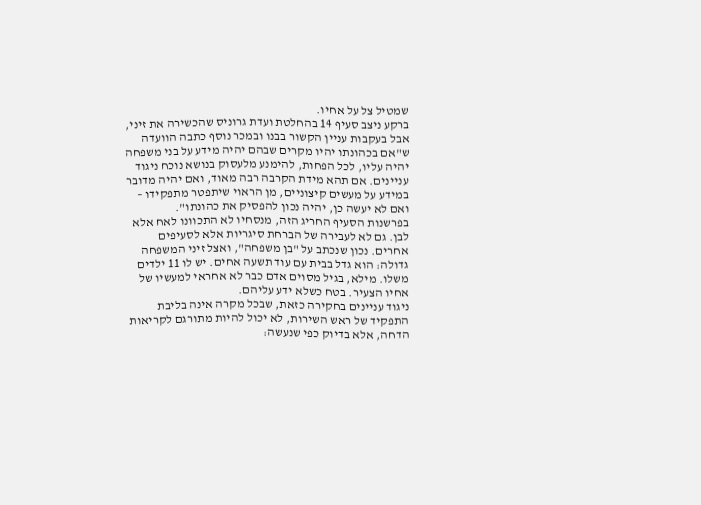שמטיל צל על אחיו.
ברקע ניצב סעיף 14 בהחלטת ועדת גרוניס שהכשירה את זיני, אבל בעקבות עניין הקשור בבנו ובמכר נוסף כתבה הוועדה ש"אם בכהונתו יהיו מקרים שבהם יהיה מידע על בני משפחה יהיה עליו, לכל הפחות, להימנע מלעסוק בנושא נוכח ניגוד עניינים. אם תהא מידת הקרבה רבה מאוד, ואם יהיה מדובר במידע על מעשים קיצוניים, מן הראוי שיתפטר מתפקידו – ואם לא יעשה כן, יהיה נכון להפסיק את כהונתו".
בפרשנות הסעיף החריג הזה, מנסחיו לא התכוונו לאח אלא לבן. גם לא לעבירה של הברחת סיגריות אלא לסעיפים אחרים. נכון שנכתב על "בן משפחה", ואצל זיני המשפחה גדולה: הוא גדל בבית עם עוד תשעה אחים. יש לו 11 ילדים משלו. מילא, בגיל מסוים אדם כבר לא אחראי למעשיו של אחיו הצעיר. בטח כשלא ידע עליהם.
ניגוד עניינים בחקירה כזאת, שבכל מקרה אינה בליבת התפקיד של ראש השירות, לא יכול להיות מתורגם לקריאות הדחה, אלא בדיוק כפי שנעשה: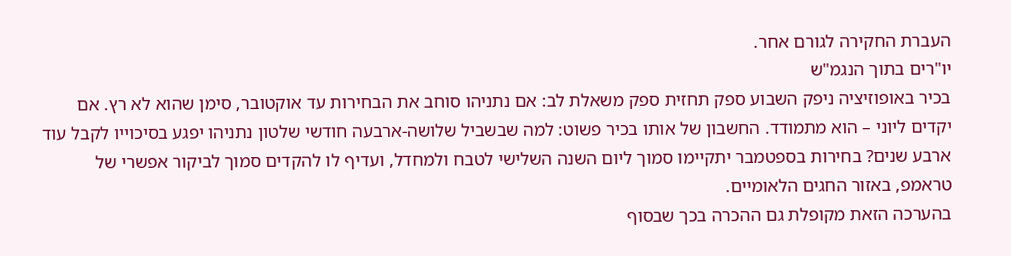העברת החקירה לגורם אחר.
יו"רים בתוך הנגמ"ש
בכיר באופוזיציה ניפק השבוע ספק תחזית ספק משאלת לב: אם נתניהו סוחב את הבחירות עד אוקטובר, סימן שהוא לא רץ. אם יקדים ליוני – הוא מתמודד. החשבון של אותו בכיר פשוט: למה שבשביל שלושה-ארבעה חודשי שלטון נתניהו יפגע בסיכוייו לקבל עוד ארבע שנים? בחירות בספטמבר יתקיימו סמוך ליום השנה השלישי לטבח ולמחדל, ועדיף לו להקדים סמוך לביקור אפשרי של טראמפ, באזור החגים הלאומיים.
בהערכה הזאת מקופלת גם ההכרה בכך שבסוף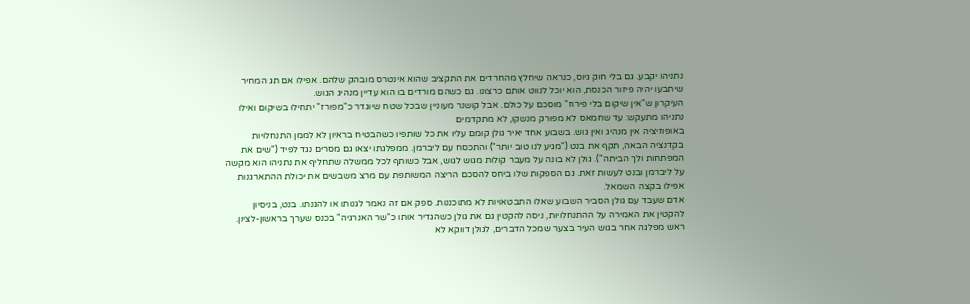נתניהו יקבע. גם בלי חוק גיוס, כנראה שיחלץ מהחרדים את התקציב שהוא אינטרס מובהק שלהם. אפילו אם תג המחיר שיתבעו יהיה פיזור הכנסת, הוא יוכל לנווט אותם כרצונו. גם כשהם מורדים בו הוא עדיין מנהיג הגוש.
העיקרון ש"אין שיקום בלי פירוז" מוסכם על כולם. אבל קושנר מעוניין שבכל שטח שיוגדר כ"מפורז" יתחילו בשיקום ואילו נתניהו מתעקש: עד שחמאס לא מפורק מנשקו, לא מתקדמים
באופוזיציה אין מנהיג ואין גוש. בשבוע אחד יאיר גולן קומם עליו את כל שותפיו כשהבטיח בראיון לא לממן התנחלויות בקדנציה הבאה, תקף את בנט ("מגיע לנו טוב יותר") והתכסח עם ליברמן. ממפלגתו יצאו גם מסרים נגד לפיד ("שים את המפתחות ולך הביתה"). גולן לא בונה על מעבר קולות מגוש לגוש, אבל כשותף לכל ממשלה שתחליף את נתניהו הוא מקשה על ליברמן ובנט לעשות זאת. גם הספקות שלו ביחס להסכם הריצה המשותפת עם מרצ משבשים את יכולת ההתארגנות אפילו בקצה השמאל.
אדם שעבד עם גולן הסביר השבוע שאלו התבטאויות לא מתוכננות. ספק אם זה נאמר לגנותו או להגנתו. בנט, בניסיון להקטין את האמירה על ההתנחלויות, ניסה להקטין גם את גולן כשהגדיר אותו כ"שר האנרגיה" בכנס שערך בראשון-לציון. ראש מפלגה אחר בגוש העיר בצער שמכל הדברים, לגולן דווקא לא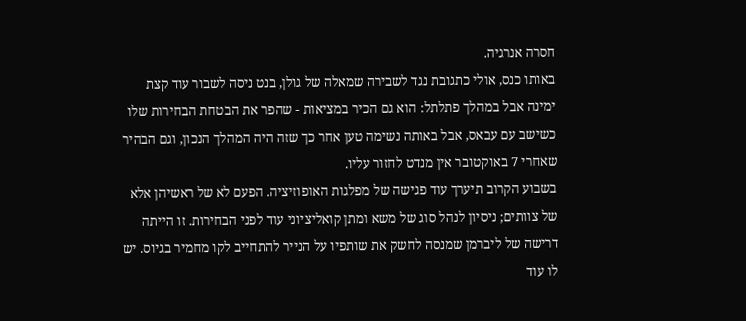חסרה אנרגיה.
באותו כנס, אולי כתגובת נגד לשבירה שמאלה של גולן, בנט ניסה לשבור עוד קצת ימינה אבל במהלך פתלתל: הוא גם הכיר במציאות - שהפר את הבטחת הבחירות שלו כשישב עם עבאס, אבל באותה נשימה טען אחר כך שזה היה המהלך הנכון, וגם הבהיר שאחרי 7 באוקטובר אין מנדט לחזור עליו.
בשבוע הקרוב תיערך עוד פגישה של מפלגות האופוזיציה. הפעם לא של ראשיהן אלא של צוותים; ניסיון לנהל סוג של משא ומתן קואליציוני עוד לפני הבחירות. זו הייתה דרישה של ליברמן שמנסה לחשק את שותפיו על הנייר להתחייב לקו מחמיר בגיוס. יש לו עוד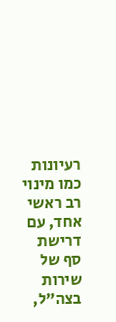רעיונות כמו מינוי רב ראשי אחד, עם דרישת סף של שירות בצה"ל,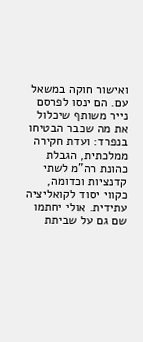ואישור חוקה במשאל עם. הם ינסו לפרסם נייר משותף שיכלול את מה שכבר הבטיחו בנפרד: ועדת חקירה ממלכתית, הגבלת כהונת רה"מ לשתי קדנציות וכדומה, כקווי יסוד לקואליציה עתידית. אולי יחתמו שם גם על שביתת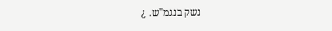נשק בנגמ"ש. ¿